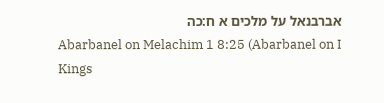אברבנאל על מלכים א ח:כה
Abarbanel on Melachim 1 8:25 (Abarbanel on I Kings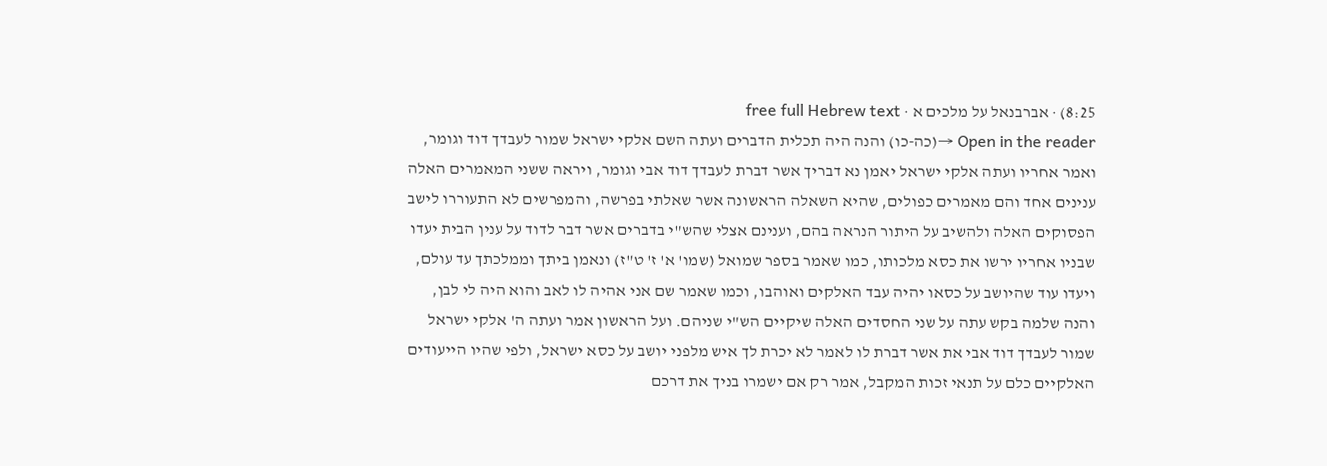8:25) · אברבנאל על מלכים א · free full Hebrew text
Open in the reader →(כה-כו) והנה היה תכלית הדברים ועתה השם אלקי ישראל שמור לעבדך דוד וגומר, ואמר אחריו ועתה אלקי ישראל יאמן נא דבריך אשר דברת לעבדך דוד אבי וגומר, ויראה ששני המאמרים האלה ענינים אחד והם מאמרים כפולים, שהיא השאלה הראשונה אשר שאלתי בפרשה, והמפרשים לא התעוררו לישב הפסוקים האלה ולהשיב על היתור הנראה בהם, וענינם אצלי שהש"י בדברים אשר דבר לדוד על ענין הבית יעדו שבניו אחריו ירשו את כסא מלכותו, כמו שאמר בספר שמואל (שמו' א' ז' ט"ז) ונאמן ביתך וממלכתך עד עולם, ויעדו עוד שהיושב על כסאו יהיה עבד האלקים ואוהבו, וכמו שאמר שם אני אהיה לו לאב והוא היה לי לבן, והנה שלמה בקש עתה על שני החסדים האלה שיקיים הש"י שניהם. ועל הראשון אמר ועתה ה' אלקי ישראל שמור לעבדך דוד אבי את אשר דברת לו לאמר לא יכרת לך איש מלפני יושב על כסא ישראל, ולפי שהיו הייעודים האלקיים כלם על תנאי זכות המקבל, אמר רק אם ישמרו בניך את דרכם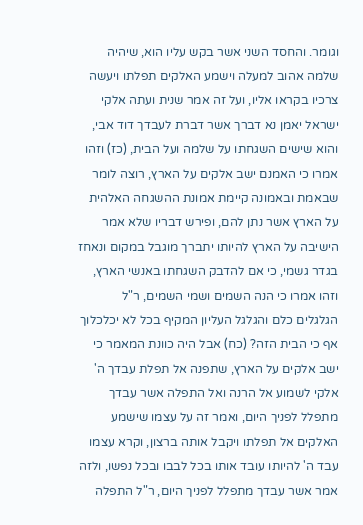וגומר. והחסד השני אשר בקש עליו הוא, שיהיה שלמה אהוב למעלה וישמע האלקים תפלתו ויעשה צרכיו בקראו אליו, ועל זה אמר שנית ועתה אלקי ישראל יאמן נא דברך אשר דברת לעבדך דוד אבי, והוא שישים השגחתו על שלמה ועל הבית, (כז) וזהו אמרו כי האמנם ישב אלקים על הארץ, רוצה לומר שבאמת ובאמונה קיימת אמונת ההשגחה האלהית על הארץ אשר נתן להם, ופירש דבריו שלא אמר הישיבה על הארץ להיותו יתברך מוגבל במקום ונאחז בגדר גשמי, כי אם להדבק השגחתו באנשי הארץ, וזהו אמרו כי הנה השמים ושמי השמים, ר"ל הגלגלים כלם והגלגל העליון המקיף בכל לא יכלכלוך אף כי הבית הזה? (כח) אבל היה כוונת המאמר כי ישב אלקים על הארץ, שתפנה אל תפלת עבדך ה' אלקי לשמוע אל הרנה ואל התפלה אשר עבדך מתפלל לפניך היום, ואמר זה על עצמו שישמע האלקים אל תפלתו ויקבל אותה ברצון, וקרא עצמו עבד ה' להיותו עובד אותו בכל לבבו ובכל נפשו, ולזה אמר אשר עבדך מתפלל לפניך היום, ר"ל התפלה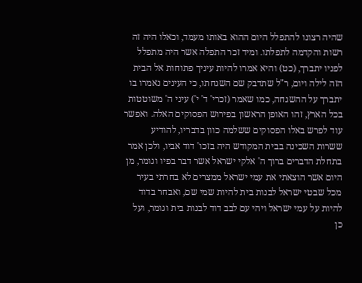שהיה רצונו להתפלל היום ההוא באותו מעמד, וכאלו היה זה רשות והקדמה לתפלתו. ומיד זכר התפלה אשר היה מתפלל לפניו יתברך, (כט) והיא אמרו להיות עיניך פתוחות אל הבית הזה לילה ויום, ר"ל שתדבק שם השגחתו, כי העינים נאמרו בו יתברך על ההשגחה, כמו שאמר (זכרי' ד' י') עיני ה' משוטטות בכל הארץ, זהו האופן הראשון בפירוש הפסוקים האלה. ואפשר עוד לפרש באלו הפסוקים ששלמה כוון בדבריו, להודיע ששרות השכינה בבית המקודש היה בזכו' דוד אביו, ולכן אמר בתחלת הדברים ברוך ה' אלקי ישראל אשר דבר בפיו וגומר, מן היום אשר הוצאתי את עמי ישראל ממצרים לא בחרתי בעיר מכל שבטי ישראל לבנות בית להיות שמי שם, ואבחר בדוד להיות על עמי ישראל ויהי עם לבב דוד לבנות בית וגומר, ועל כן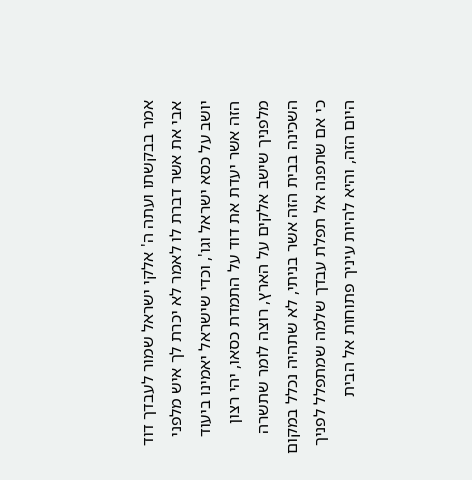אמר בבקשתו ועתה ה' אלקי ישראל שמור לעבדך דוד אבי את אשר דברת לו לאמר לא יכרת לך איש מלפני יושב על כסא ישראל וגו', וכדי שישראל יאמינו ביעוד הזה אשר יעדת את דוד על התמדת כסאו, יהי רצון מלפניך שישב אלקים על הארץ, רוצה לומר שתשרה השכינה בבית הזה אשר בניתי, לא שתהיה נכלל במקום כי אם שתפנה אל תפלת עבדך שלמה שמתפלל לפניך היום הזה, והיא להיות עיניך פתוחות אל הבית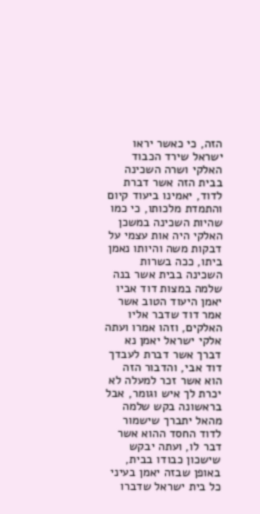הזה, כי כאשר יראו ישראל שירד הכבוד האלקי ושרה השכינה בבית הזה אשר דברת לדוד, יאמינו ביעוד קיום והתמדת מלכותו, כי כמו שהיות השכינה במשכן האלקי היה אות עצמי על דבקות משה והיותו נאמן ביתו, ככה בשרות השכינה בבית אשר בנה שלמה במצות דוד אביו יאמן היעוד הטוב אשר אמר דוד שדבר אליו האלקים, וזהו אמרו ועתה אלקי ישראל יאמן נא דברך אשר דברת לעבדך דוד אבי, והדבור הזה הוא אשר זכר למעלה לא יכרת לך איש וגומר, אבל בראשונה בקש שלמה מהאל יתברך שישמור לדוד החסד ההוא אשר דבר לו, ועתה יבקש שישכון כבודו בבית, באופן שבזה יאמן בעיני כל בית ישראל שדברו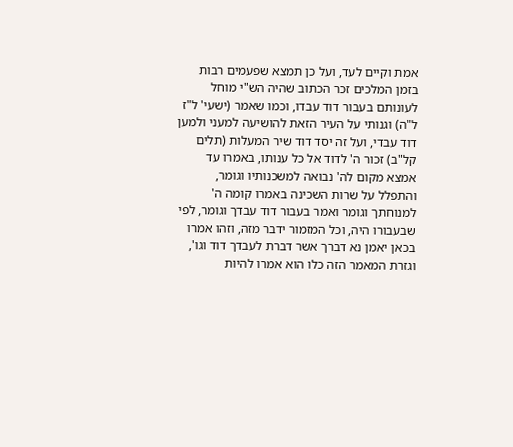אמת וקיים לעד, ועל כן תמצא שפעמים רבות בזמן המלכים זכר הכתוב שהיה הש"י מוחל לעונותם בעבור דוד עבדו, וכמו שאמר (ישעי' ל"ז ל"ה) וגנותי על העיר הזאת להושיעה למעני ולמען דוד עבדי, ועל זה יסד דוד שיר המעלות (תלים קל"ב) זכור ה' לדוד אל כל ענותו, באמרו עד אמצא מקום לה' נבואה למשכנותיו וגומר, והתפלל על שרות השכינה באמרו קומה ה' למנוחתך וגומר ואמר בעבור דוד עבדך וגומר, לפי שבעבורו היה, וכל המזמור ידבר מזה, וזהו אמרו בכאן יאמן נא דברך אשר דברת לעבדך דוד וגו', וגזרת המאמר הזה כלו הוא אמרו להיות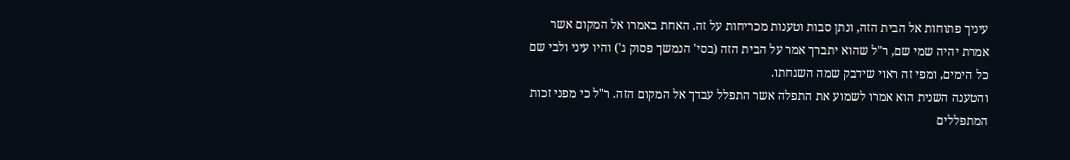עיניך פתוחות אל הבית הזה, ונתן סבות וטענות מכריחות על זה. האחת באמרו אל המקום אשר אמרת יהיה שמי שם, ר"ל שהוא יתברך אמר על הבית הזה (בסי' הנמשך פסוק ג') והיו עיני ולבי שם כל הימים, ומפי זה ראוי שידבק שמה השגחתו.
והטענה השנית הוא אמרו לשמוע את התפלה אשר התפלל עבדך אל המקום הזה. ר"ל כי מפני זכות המתפללים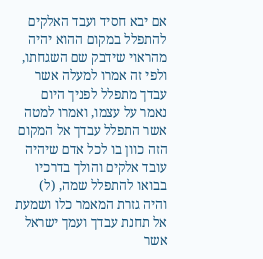אם יבא חסיד ועבד האלקים להתפלל במקום ההוא יהיה מהראוי שידבק שם השגחתו, ולפי זה אמרו למעלה אשר עבדך מתפלל לפניך היום נאמר על עצמו, ואמרו למטה אשר התפלל עבדך אל המקום הזה כוון בו לכל אדם שיהיה עובד אלקים והולך בדרכיו בבואו להתפלל שמה, (ל) והיה גזרת המאמר כלו ושמעת אל תחנת עבדך ועמך ישראל אשר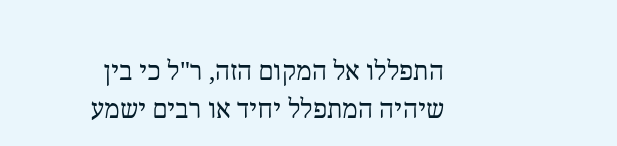התפללו אל המקום הזה, ר"ל כי בין שיהיה המתפלל יחיד או רבים ישמע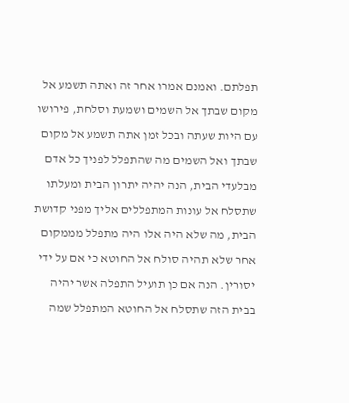תפלתם. ואמנם אמרו אחר זה ואתה תשמע אל מקום שבתך אל השמים ושמעת וסלחת, פירושו עם היות שעתה ובכל זמן אתה תשמע אל מקום שבתך ואל השמים מה שהתפלל לפניך כל אדם מבלעדי הבית, הנה יהיה יתרון הבית ומעלתו שתסלח אל עונות המתפללים אליך מפני קדושת הבית, מה שלא היה אלו היה מתפלל מממקום אחר שלא תהיה סולח אל החוטא כי אם על ידי יסורין. הנה אם כן תועיל התפלה אשר יהיה בבית הזה שתסלח אל החוטא המתפלל שמה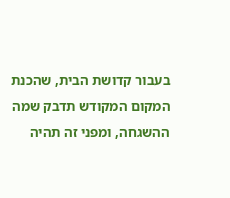בעבור קדושת הבית, שהכנת המקום המקודש תדבק שמה ההשגחה, ומפני זה תהיה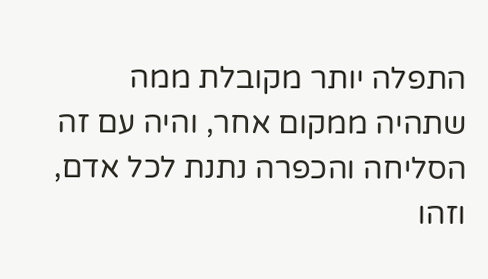התפלה יותר מקובלת ממה שתהיה ממקום אחר, והיה עם זה הסליחה והכפרה נתנת לכל אדם, וזהו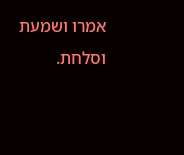אמרו ושמעת וסלחת.